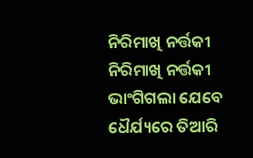ନିରିମାଖି ନର୍ତ୍ତକୀ
ନିରିମାଖି ନର୍ତ୍ତକୀ
ଭାଂଗିଗଲା ଯେବେ ଧୈର୍ଯ୍ୟରେ ତିଆରି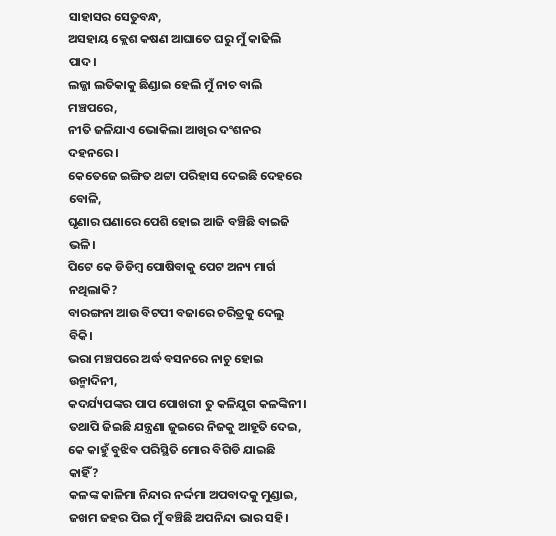ସାହାସର ସେତୁବନ୍ଧ,
ଅସହାୟ କ୍ଲେଶ କଷଣ ଆଘାତେ ଘରୁ ମୁଁ କାଢିଲି ପାଦ।
ଲଜ୍ଜା ଲତିକାକୁ ଛିଣ୍ଡାଇ ହେଲି ମୁଁ ନାଚ ବାଲି ମଞ୍ଚପରେ,
ନୀତି ଜଳିଯାଏ ଭୋକିଲା ଆଖିର ଦଂଶନର ଦହନରେ।
କେତେଜେ ଇଙ୍ଗିତ ଥଟ୍ଟା ପରିହାସ ଦେଇଛି ଦେହରେ ବୋଳି,
ଘୃଣାର ଘଣାରେ ପେଶି ହୋଇ ଆଜି ବଞ୍ଚିଛି ବାଇଜି ଭଳି।
ପିଟେ କେ ଡିଡିମ୍ବ ପୋଷିବାକୁ ପେଟ ଅନ୍ୟ ମାର୍ଗ ନଥିଲାକି?
ବାରଙ୍ଗନା ଆଉ ବିଟପୀ ବଜାରେ ଚରିତ୍ରକୁ ଦେଲୁ ବିକି।
ଭରା ମଞ୍ଚପରେ ଅର୍ଦ୍ଧ ବସନରେ ନାଚୁ ହୋଇ ଉନ୍ମାଦିନୀ,
କଦର୍ଯ୍ୟପଙ୍କର ପାପ ପୋଖରୀ ତୁ କଳିଯୁଗ କଳଙ୍କିନୀ।
ତଥାପି ଜିଇଛି ଯନ୍ତ୍ରଣା ଜୁଇରେ ନିଜକୁ ଆହୂତି ଦେଇ,
କେ କାହୁଁ ବୁଝିବ ପରିସ୍ଥିତି ମୋର ବିଗିଡି ଯାଇଛି କାହିଁ?
କଳଙ୍କ କାଳିମା ନିନ୍ଦାର ନର୍ଦ୍ଦମା ଅପବାଦକୁ ମୁଣ୍ଡାଇ,
ଜଖମ ଜହର ପିଇ ମୁଁ ବଞ୍ଚିଛି ଅପନିନ୍ଦା ଭାର ସହି।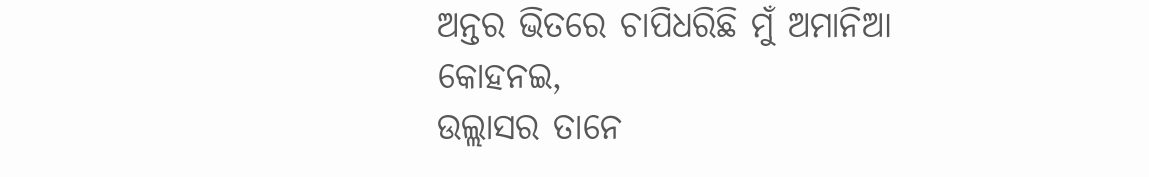ଅନ୍ତର ଭିତରେ ଚାପିଧରିଛି ମୁଁ ଅମାନିଆ କୋହନଇ,
ଉଲ୍ଲାସର ତାନେ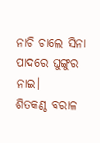ନାଚି ଚାଲେ ସିନା ପାଦରେ ଘୁଙ୍ଗୁର ନାଇ।
ଶିତକଣ୍ଠ ବରାଳ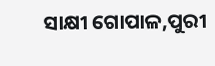ସାକ୍ଷୀ ଗୋପାଳ,ପୁରୀ